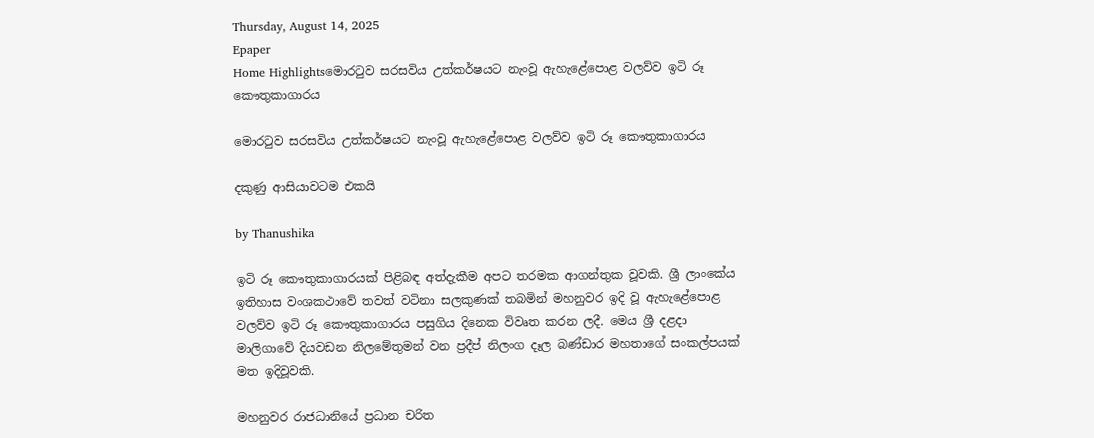Thursday, August 14, 2025
Epaper
Home Highlightsමොරටුව සරසවිය උත්කර්ෂයට නැංවූ ඇහැළේපොළ වලව්ව ඉටි රූ කෞතුකාගාරය

මොරටුව සරසවිය උත්කර්ෂයට නැංවූ ඇහැළේපොළ වලව්ව ඉටි රූ කෞතුකාගාරය

දකුණු ආසියාවටම එකයි

by Thanushika

ඉටි රූ කෞතුකාගාරයක් පිළිබඳ අත්දැකීම අපට තරමක ආගන්තුක වූවකි. ශ්‍රී ලාංකේය ඉතිහාස වංශකථාවේ තවත් වටිනා සලකුණක් තබමින් මහනුවර ඉදි වූ ඇහැළේපොළ වලව්ව ඉටි රූ කෞතුකාගාරය පසුගිය දිනෙක විවෘත කරන ලදී. මෙය ශ්‍රී දළදා මාලිගාවේ දියවඩන නිලමේතුමන් වන ප්‍රදීප් නිලංග දෑල බණ්ඩාර මහතාගේ සංකල්පයක් මත ඉදිවූවකි.

මහනුවර රාජධානියේ ප්‍රධාන චරිත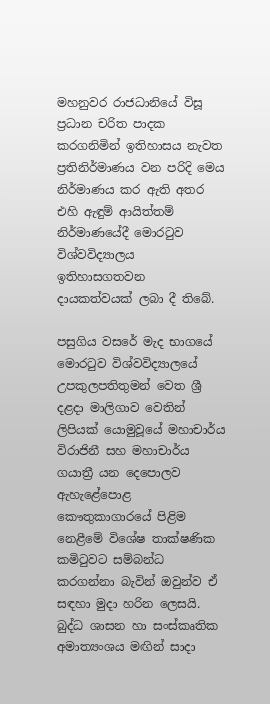මහනුවර රාජධානියේ විසූ ප්‍රධාන චරිත පාදක කරගනිමින් ඉතිහාසය නැවත ප්‍රතිනිර්මාණය වන පරිදි මෙය නිර්මාණය කර ඇති අතර එහි ඇඳුම් ආයිත්තම් නිර්මාණයේදී මොරටුව විශ්වවිද්‍යාලය ඉතිහාසගතවන දායකත්වයක් ලබා දී තිබේ.

පසුගිය වසරේ මැද භාගයේ මොරටුව විශ්වවිද්‍යාලයේ උපකුලපතිතුමන් වෙත ශ්‍රී දළදා මාලිගාව වෙතින් ලිපියක් යොමුවූයේ මහාචාර්ය විරාජිනී සහ මහාචාර්ය ගයාත්‍රී යන දෙපොලව ඇහැළේපොළ කෞතුකාගාරයේ පිළිම නෙළීමේ විශේෂ තාක්ෂණික කමිටුවට සම්බන්ධ කරගන්නා බැවින් ඔවුන්ව ඒ සඳහා මුදා හරින ලෙසයි. බුද්ධ ශාසන හා සංස්කෘතික අමාත්‍යංශය මඟින් සාදා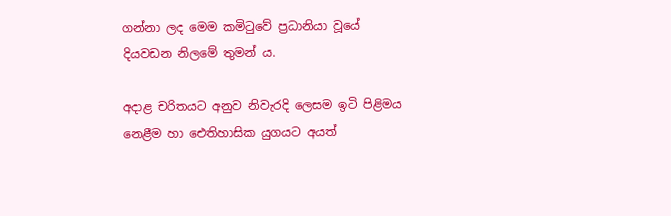ගන්නා ලද මෙම කමිටුවේ ප්‍රධානියා වූයේ දියවඩන නිලමේ තුමන් ය.

අදාළ චරිතයට අනුව නිවැරදි ලෙසම ඉටි පිළිමය නෙළීම හා ඓතිහාසික යුගයට අයත්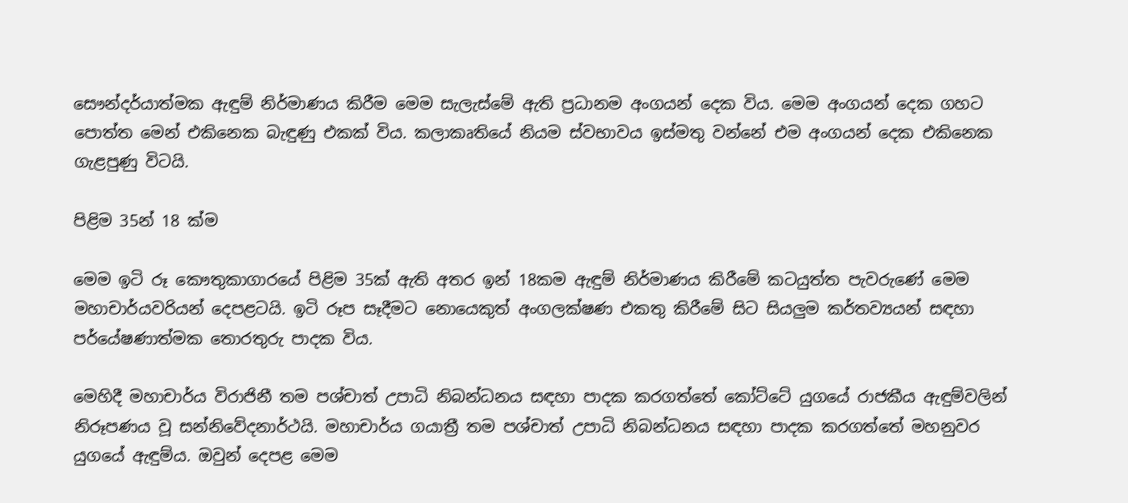සෞන්දර්යාත්මක ඇඳුම් නිර්මාණය කිරීම මෙම සැලැස්මේ ඇති ප්‍රධානම අංගයන් දෙක විය. මෙම අංගයන් දෙක ගහට පොත්ත මෙන් එකිනෙක බැඳුණු එකක් විය. කලාකෘතියේ නියම ස්වභාවය ඉස්මතු වන්නේ එම අංගයන් දෙක එකිනෙක ගැළපුණු විටයි.

පිළිම 35න් 18 ක්ම

මෙම ඉටි රූ කෞතුකාගාරයේ පිළිම 35ක් ඇති අතර ඉන් 18කම ඇඳුම් නිර්මාණය කිරීමේ කටයුත්ත පැවරුණේ මෙම මහාචාර්යවරියන් දෙපළටයි. ඉටි රූප සෑදීමට නොයෙකුත් අංගලක්ෂණ එකතු කිරීමේ සිට සියලුම කර්තව්‍යයන් සඳහා පර්යේෂණාත්මක තොරතුරු පාදක විය.

මෙහිදී මහාචාර්ය විරාජිනී තම පශ්චාත් උපාධි නිබන්ධනය සඳහා පාදක කරගත්තේ කෝට්ටේ යුගයේ රාජකීය ඇඳුම්වලින් නිරූපණය වූ සන්නිවේදනාර්ථයි. මහාචාර්ය ගයාත්‍රී තම පශ්චාත් උපාධි නිබන්ධනය සඳහා පාදක කරගත්තේ මහනුවර යුගයේ ඇඳුම්ය. ඔවුන් දෙපළ මෙම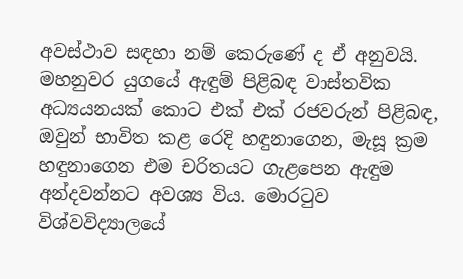අවස්ථාව සඳහා නම් කෙරුණේ ද ඒ අනුවයි. මහනුවර යුගයේ ඇඳුම් පිළිබඳ වාස්තවික අධ්‍යයනයක් කොට එක් එක් රජවරුන් පිළිබඳ, ඔවුන් භාවිත කළ රෙදි හඳුනාගෙන, මැසූ ක්‍රම හඳුනාගෙන එම චරිතයට ගැළපෙන ඇඳුම අන්දවන්නට අවශ්‍ය විය. මොරටුව විශ්වවිද්‍යාලයේ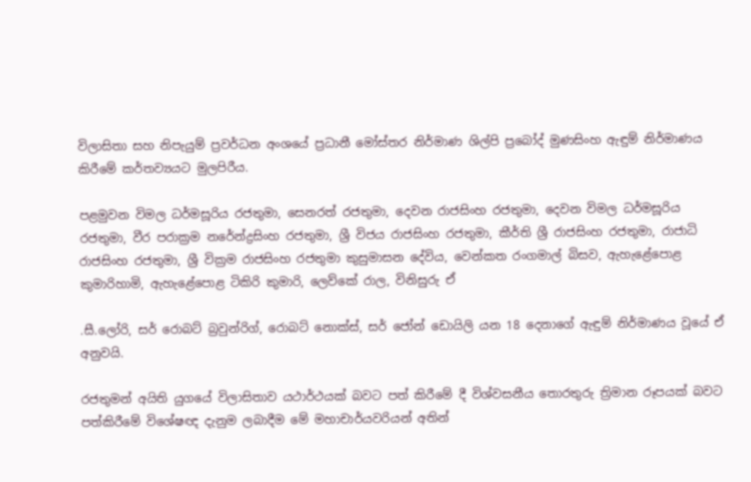විලාසිතා සහ නිපැයුම් ප්‍රවර්ධන අංශයේ ප්‍රධානී මෝස්තර නිර්මාණ ශිල්පි ප්‍රබෝද් මුණසිංහ ඇඳුම් නිර්මාණය කිරීමේ කර්තව්‍යයට මුලපිරීය.

පළමුවන විමල ධර්මසූරිය රජතුමා, සෙනරත් රජතුමා, දෙවන රාජසිංහ රජතුමා, දෙවන විමල ධර්මසූරිය රජතුමා, වීර පරාක්‍රම නරේන්ද්‍රසිංහ රජතුමා, ශ්‍රී විජය රාජසිංහ රජතුමා, කීර්ති ශ්‍රී රාජසිංහ රජතුමා, රාජාධි රාජසිංහ රජතුමා, ශ්‍රී වික්‍රම රාජසිංහ රජතුමා කුසුමාසන දේවිය, වෙන්කත රංගමාල් බිසව, ඇහැළේපොළ කුමාරිහාමි, ඇහැළේපොළ ටිකිරි කුමාරි, ලෙව්කේ රාල, විනිසුරු ඒ

.සී.ලෝරි, සර් රොබට් බ්‍රවුන්රිග්, රොබට් නොක්ස්, සර් ජෝන් ඩොයිලි යන 18 දෙනාගේ ඇඳුම් නිර්මාණය වූයේ ඒ අනුවයි.

රජතුමන් අයිති යුගයේ විලාසිතාව යථාර්ථයක් බවට පත් කිරීමේ දී විශ්වසනීය තොරතුරු ත්‍රිමාන රූපයක් බවට පත්කිරීමේ විශේෂඥ දැනුම ලබාදීම මේ මහාචාර්යවරියන් අතින්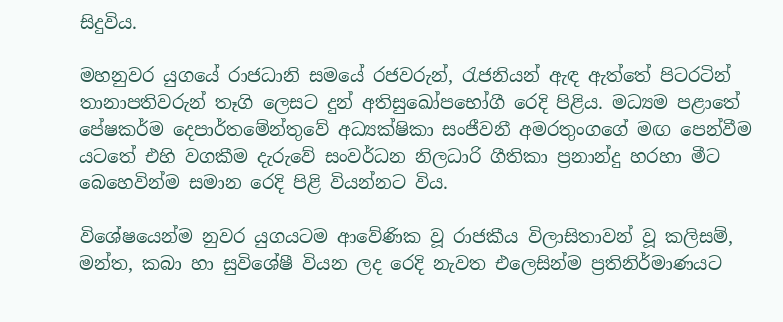සිදුවිය.

මහනුවර යුගයේ රාජධානි සමයේ රජවරුන්, රැජනියන් ඇඳ ඇත්තේ පිටරටින් තානාපතිවරුන් තෑගි ලෙසට දුන් අතිසුඛෝපභෝගී රෙදි පිළිය. මධ්‍යම පළාතේ පේෂකර්ම දෙපාර්තමේන්තුවේ අධ්‍යක්ෂිකා සංජීවනී අමරතුංගගේ මඟ පෙන්වීම යටතේ එහි වගකීම දැරුවේ සංවර්ධන නිලධාරි ගීතිකා ප්‍රනාන්දු හරහා මීට බෙහෙවින්ම සමාන රෙදි පිළි වියන්නට විය.

විශේෂයෙන්ම නුවර යුගයටම ආවේණික වූ රාජකීය විලාසිතාවන් වූ කලිසම්, මන්ත, කබා හා සුවිශේෂී වියන ලද රෙදි නැවත එලෙසින්ම ප්‍රතිනිර්මාණයට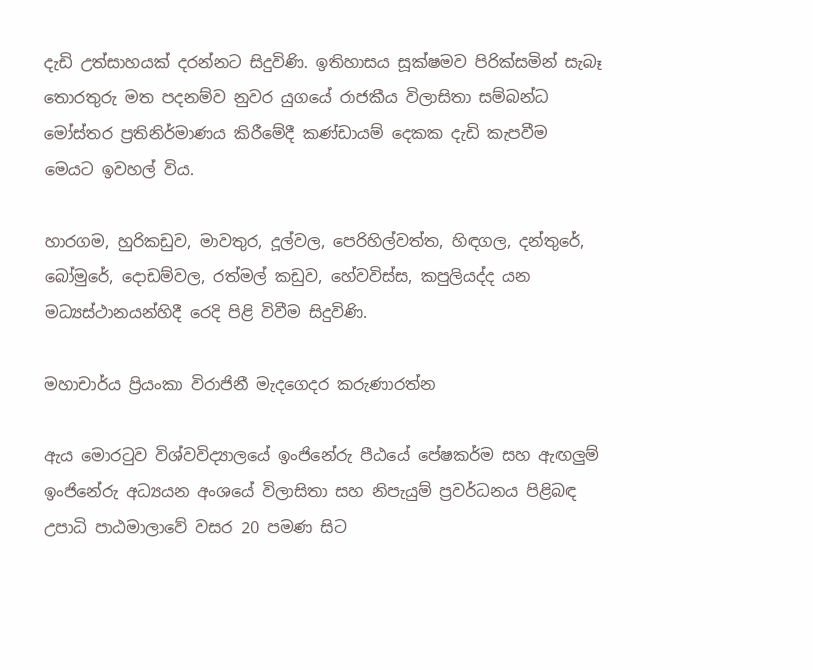දැඩි උත්සාහයක් දරන්නට සිදුවිණි. ඉතිහාසය සූක්ෂමව පිරික්සමින් සැබෑ තොරතුරු මත පදනම්ව නුවර යුගයේ රාජකීය විලාසිතා සම්බන්ධ මෝස්තර ප්‍රතිනිර්මාණය කිරීමේදී කණ්ඩායම් දෙකක දැඩි කැපවීම මෙයට ඉවහල් විය.

හාරගම, හුරිකඩුව, මාවතුර, දූල්වල, පෙරිහිල්වත්ත, හිඳගල, දන්තුරේ, බෝමුරේ, දොඩම්වල, රත්මල් කඩුව, හේවවිස්ස, කපුලියද්ද යන මධ්‍යස්ථානයන්හිදී රෙදි පිළි විවීම සිදුවිණි.

මහාචාර්ය ප්‍රියංකා විරාජිනී මැදගෙදර කරුණාරත්න

ඇය මොරටුව විශ්වවිද්‍යාලයේ ඉංජිනේරු පීඨයේ පේෂකර්ම සහ ඇඟලුම් ඉංජිනේරු අධ්‍යයන අංශයේ විලාසිතා සහ නිපැයුම් ප්‍රවර්ධනය පිළිබඳ උපාධි පාඨමාලාවේ වසර 20 පමණ සිට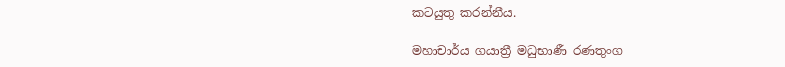කටයුතු කරන්නීය.

මහාචාර්ය ගයාත්‍රී මධුභාණී රණතුංග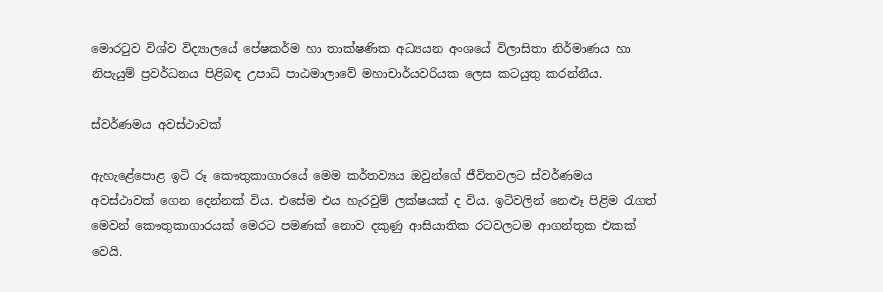මොරටුව විශ්ව විද්‍යාලයේ පේෂකර්ම හා තාක්ෂණික අධ්‍යයන අංශයේ විලාසිතා නිර්මාණය හා නිපැයුම් ප්‍රවර්ධනය පිළිබඳ උපාධි පාඨමාලාවේ මහාචාර්යවරියක ලෙස කටයුතු කරන්නීය.

ස්වර්ණමය අවස්ථාවක්

ඇහැළේපොළ ඉටි රූ කෞතුකාගාරයේ මෙම කර්තව්‍යය ඔවුන්ගේ ජීවිතවලට ස්වර්ණමය අවස්ථාවක් ගෙන දෙන්නක් විය. එසේම එය හැරවුම් ලක්ෂයක් ද විය. ඉටිවලින් නෙළූ පිළිම රැගත් මෙවන් කෞතුකාගාරයක් මෙරට පමණක් නොව දකුණු ආසියාතික රටවලටම ආගන්තුක එකක් වෙයි.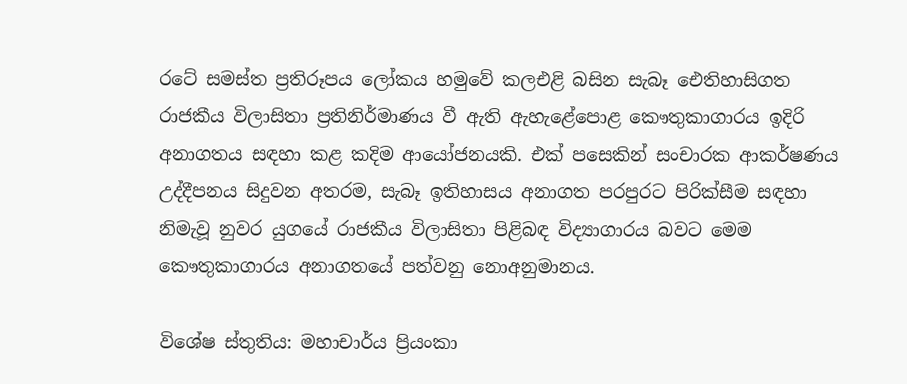රටේ සමස්ත ප්‍රතිරූපය ලෝකය හමුවේ කලඑළි බසින සැබෑ ඓතිහාසිගත රාජකීය විලාසිතා ප්‍රතිනිර්මාණය වී ඇති ඇහැළේපොළ කෞතුකාගාරය ඉදිරි අනාගතය සඳහා කළ කදිම ආයෝජනයකි. එක් පසෙකින් සංචාරක ආකර්ෂණය උද්දීපනය සිදුවන අතරම, සැබෑ ඉතිහාසය අනාගත පරපුරට පිරික්සීම සඳහා නිමැවූ නුවර යුගයේ රාජකීය විලාසිතා පිළිබඳ විද්‍යාගාරය බවට මෙම කෞතුකාගාරය අනාගතයේ පත්වනු නොඅනුමානය.

විශේෂ ස්තුතිය: මහාචාර්ය ප්‍රියංකා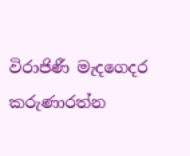විරාජිණී මැදගෙදර කරුණාරත්න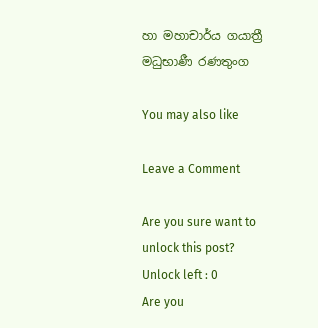හා මහාචාර්ය ගයාත්‍රී මධුභාණී රණතුංග

You may also like

Leave a Comment

Are you sure want to unlock this post?
Unlock left : 0
Are you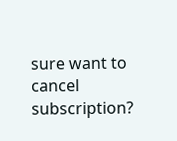sure want to cancel subscription?